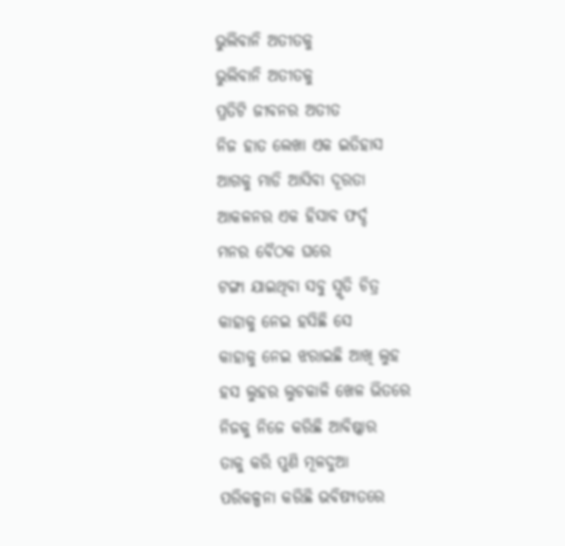ଭୁଲିବାନି ଅତୀତକୁ
ଭୁଲିବାନି ଅତୀତକୁ
ପ୍ରତିଟି ଜୀବନର ଅତୀତ
ନିଜ ହାତ ଲେଖା ଏକ ଇତିହାସ
ଆଗକୁ ମାଡି ଆସିବା ଦୂରତା
ଆକଳନର ଏକ ହିସାବ ଫର୍ଦ୍ଦ
ମନର ବୈଠକ ଘରେ
ଟଙ୍ଗା ଯାଇଥିବା ସବୁ ସ୍ମୃତି ଚିତ୍ର
କାହାକୁ ନେଇ ହସିଛି ସେ
କାହାକୁ ନେଇ ଝରାଇଛି ଆଖି ଲୁହ
ହସ ଲୁହର ଲୁଚକାଳି ଖେଳ ଭିତରେ
ନିଜକୁ ନିଜେ କରିଛି ଆବିଷ୍କାର
ତାକୁ କରି ପୁଣି ମୂଳଦୁଆ
ପରିକଳ୍ପନା କରିଛି ଭବିଷ୍ୟତରେ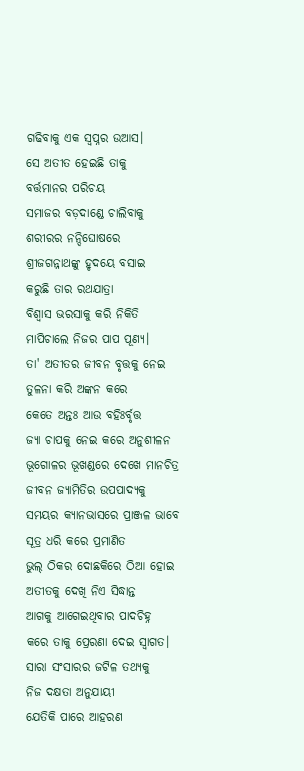ଗଢିବାକୁ ଏକ ସ୍ୱପ୍ନର ଉଆସ।
ସେ ଅତୀତ ହେଇଛି ତାକୁ
ବର୍ତ୍ତମାନର ପରିଚୟ
ସମାଜର ବଡ଼ଦାଣ୍ଡେ ଚାଲିବାକୁ
ଶରୀରର ନନ୍ଦିଘୋଷରେ
ଶ୍ରୀଜଗନ୍ନାଥଙ୍କୁ ହୃଦୟେ ବସାଇ
କରୁଛି ତାର ରଥଯାତ୍ରା
ବିଶ୍ଵାସ ଭରସାକୁ କରି ନିକିତି
ମାପିଚାଲେ ନିଜର ପାପ ପୂଣ୍ୟ।
ତା' ଅତୀତର ଜୀବନ ବୃତ୍ତକୁ ନେଇ
ତୁଳନା କରି ଅଙ୍କନ କରେ
କେତେ ଅନ୍ତଃ ଆଉ ବହିଃର୍ବୃତ୍ତ
ଜ୍ୟା ଚାପକୁ ନେଇ କରେ ଅନୁଶୀଳନ
ଭୂଗୋଳର ଭୂଖଣ୍ଡରେ ଦେଖେ ମାନଚିତ୍ର
ଜୀବନ ଜ୍ୟାମିତିର ଉପପାଦ୍ୟକୁ
ସମୟର କ୍ୟାନଭାସରେ ପ୍ରାଞ୍ଜଳ ଭାବେ
ସୂତ୍ର ଧରି କରେ ପ୍ରମାଣିତ
ଭୁଲ୍ ଠିକର ଦୋଛକିରେ ଠିଆ ହୋଇ
ଅତୀତକୁ ଦେଖି ନିଏ ସିଦ୍ଧାନ୍ତ
ଆଗକୁ ଆଗେଇଥିବାର ପାଦଚିହ୍ନ
କରେ ତାକୁ ପ୍ରେରଣା ଦେଇ ସ୍ୱାଗତ।
ସାରା ସଂସାରର ଜଟିଳ ତଥ୍ୟକୁ
ନିଜ ଦକ୍ଷତା ଅନୁଯାୟୀ
ଯେତିକି ପାରେ ଆହରଣ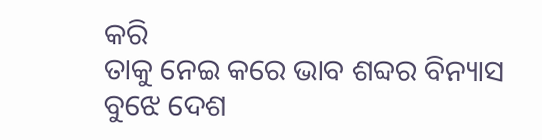କରି
ତାକୁ ନେଇ କରେ ଭାବ ଶବ୍ଦର ବିନ୍ୟାସ
ବୁଝେ ଦେଶ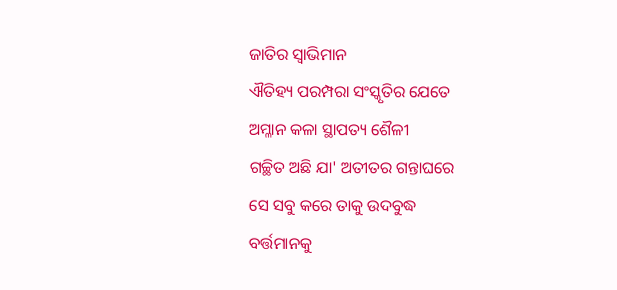ଜାତିର ସ୍ୱାଭିମାନ
ଐତିହ୍ୟ ପରମ୍ପରା ସଂସ୍କୃତିର ଯେତେ
ଅମ୍ଳାନ କଳା ସ୍ଥାପତ୍ୟ ଶୈଳୀ
ଗଚ୍ଛିତ ଅଛି ଯା' ଅତୀତର ଗନ୍ତାଘରେ
ସେ ସବୁ କରେ ତାକୁ ଉଦବୁଦ୍ଧ
ବର୍ତ୍ତମାନକୁ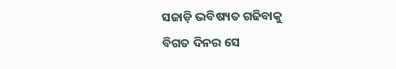ସଜାଡ଼ି ଭବିଷ୍ୟତ ଗଢିବାକୁ
ବିଗତ ଦିନର ସେ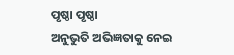ପୃଷ୍ଠା ପୃଷ୍ଠା
ଅନୁଭୁତି ଅଭିଜ୍ଞତାକୁ ନେଇ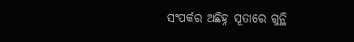ସଂପର୍କର ଅଛିହ୍ନ ସୂତାରେ ଗୁନ୍ଥି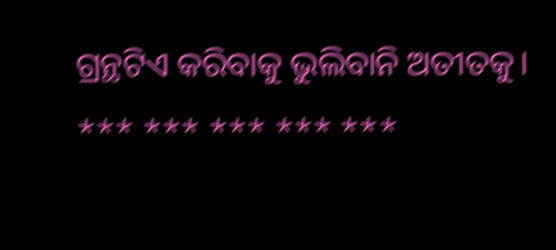ଗ୍ରନ୍ଥଟିଏ କରିବାକୁ ଭୁଲିବାନି ଅତୀତକୁ।
*** *** *** *** ***